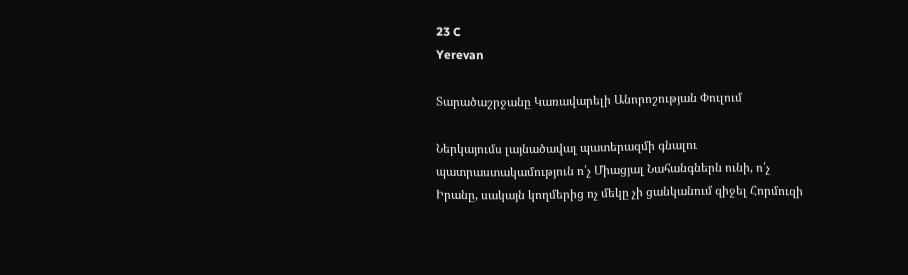23 C
Yerevan

Տարածաշրջանը Կառավարելի Անորոշության Փուլում

Ներկայումս լայնածավալ պատերազմի գնալու պատրաստակամություն ո՛չ Միացյալ Նահանգներն ունի, ո՛չ Իրանը, սակայն կողմերից ոչ մեկը չի ցանկանում զիջել Հորմուզի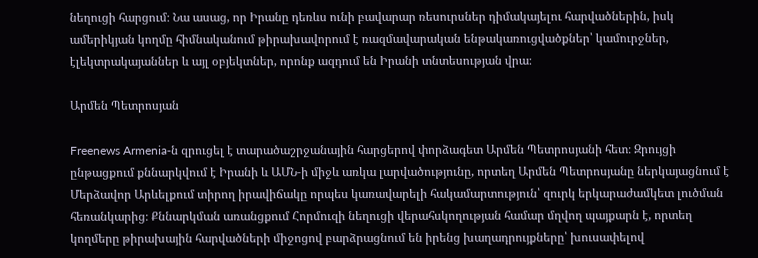նեղուցի հարցում։ Նա ասաց, որ Իրանը դեռևս ունի բավարար ռեսուրսներ դիմակայելու հարվածներին, իսկ ամերիկյան կողմը հիմնականում թիրախավորում է ռազմավարական ենթակառուցվածքներ՝ կամուրջներ, էլեկտրակայաններ և այլ օբյեկտներ, որոնք ազդում են Իրանի տնտեսության վրա։

Արմեն Պետրոսյան

Freenews Armenia‑ն զրուցել է տարածաշրջանային հարցերով փորձագետ Արմեն Պետրոսյանի հետ։ Զրույցի ընթացքում քննարկվում է Իրանի և ԱՄՆ‑ի միջև առկա լարվածությունը, որտեղ Արմեն Պետրոսյանը ներկայացնում է Մերձավոր Արևելքում տիրող իրավիճակը որպես կառավարելի հակամարտություն՝ զուրկ երկարաժամկետ լուծման հեռանկարից։ Քննարկման առանցքում Հորմուզի նեղուցի վերահսկողության համար մղվող պայքարն է, որտեղ կողմերը թիրախային հարվածների միջոցով բարձրացնում են իրենց խաղադրույքները՝ խուսափելով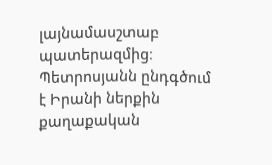լայնամասշտաբ պատերազմից։ Պետրոսյանն ընդգծում է Իրանի ներքին քաղաքական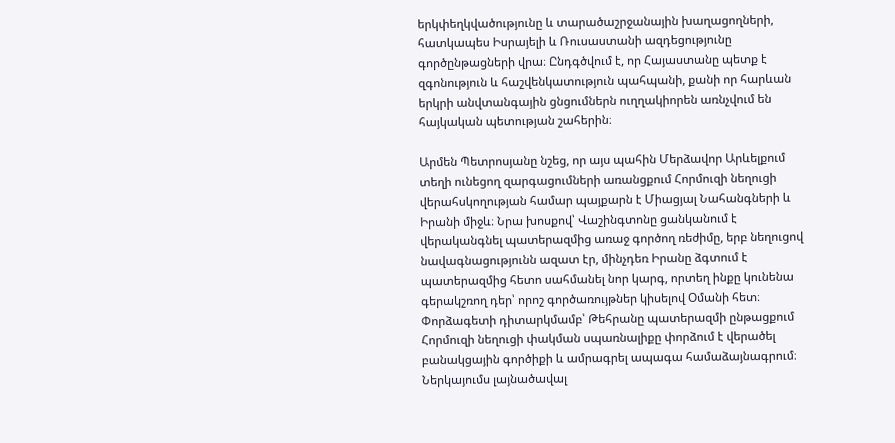երկփեղկվածությունը և տարածաշրջանային խաղացողների, հատկապես Իսրայելի և Ռուսաստանի ազդեցությունը գործընթացների վրա։ Ընդգծվում է, որ Հայաստանը պետք է զգոնություն և հաշվենկատություն պահպանի, քանի որ հարևան երկրի անվտանգային ցնցումներն ուղղակիորեն առնչվում են հայկական պետության շահերին։

Արմեն Պետրոսյանը նշեց, որ այս պահին Մերձավոր Արևելքում տեղի ունեցող զարգացումների առանցքում Հորմուզի նեղուցի վերահսկողության համար պայքարն է Միացյալ Նահանգների և Իրանի միջև։ Նրա խոսքով՝ Վաշինգտոնը ցանկանում է վերականգնել պատերազմից առաջ գործող ռեժիմը, երբ նեղուցով նավագնացությունն ազատ էր, մինչդեռ Իրանը ձգտում է պատերազմից հետո սահմանել նոր կարգ, որտեղ ինքը կունենա գերակշռող դեր՝ որոշ գործառույթներ կիսելով Օմանի հետ։ Փորձագետի դիտարկմամբ՝ Թեհրանը պատերազմի ընթացքում Հորմուզի նեղուցի փակման սպառնալիքը փորձում է վերածել բանակցային գործիքի և ամրագրել ապագա համաձայնագրում։ Ներկայումս լայնածավալ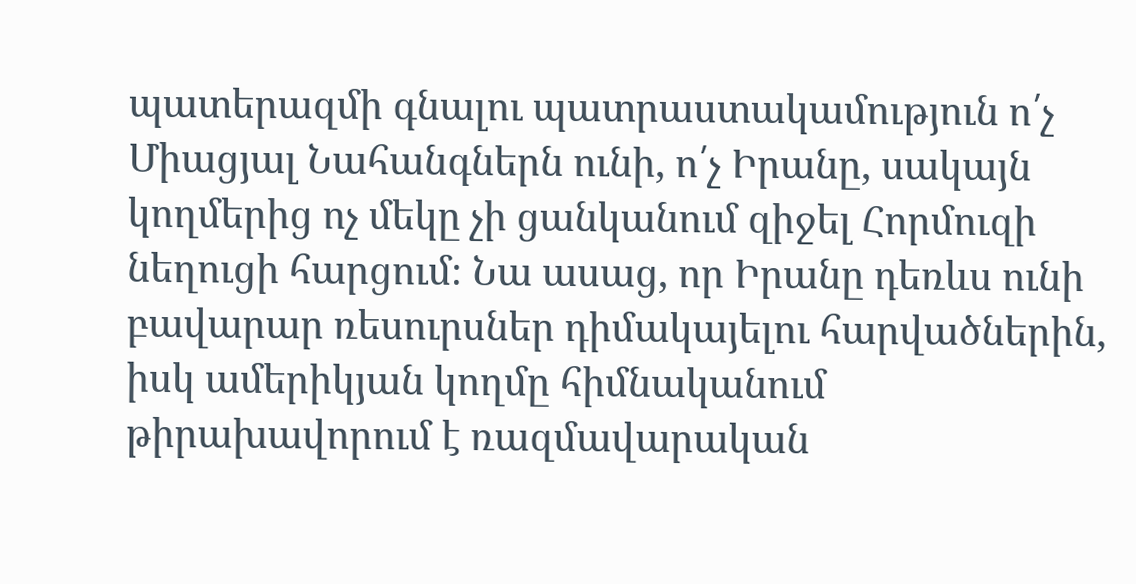պատերազմի գնալու պատրաստակամություն ո՛չ Միացյալ Նահանգներն ունի, ո՛չ Իրանը, սակայն կողմերից ոչ մեկը չի ցանկանում զիջել Հորմուզի նեղուցի հարցում։ Նա ասաց, որ Իրանը դեռևս ունի բավարար ռեսուրսներ դիմակայելու հարվածներին, իսկ ամերիկյան կողմը հիմնականում թիրախավորում է ռազմավարական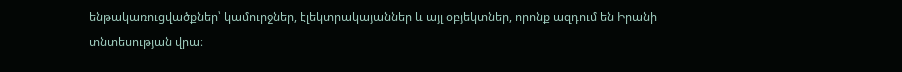ենթակառուցվածքներ՝ կամուրջներ, էլեկտրակայաններ և այլ օբյեկտներ, որոնք ազդում են Իրանի տնտեսության վրա։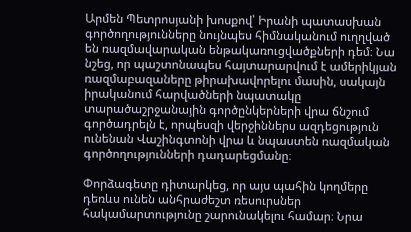Արմեն Պետրոսյանի խոսքով՝ Իրանի պատասխան գործողությունները նույնպես հիմնականում ուղղված են ռազմավարական ենթակառուցվածքների դեմ։ Նա նշեց, որ պաշտոնապես հայտարարվում է ամերիկյան ռազմաբազաները թիրախավորելու մասին, սակայն իրականում հարվածների նպատակը տարածաշրջանային գործընկերների վրա ճնշում գործադրելն է, որպեսզի վերջիններս ազդեցություն ունենան Վաշինգտոնի վրա և նպաստեն ռազմական գործողությունների դադարեցմանը։

Փորձագետը դիտարկեց, որ այս պահին կողմերը դեռևս ունեն անհրաժեշտ ռեսուրսներ հակամարտությունը շարունակելու համար։ Նրա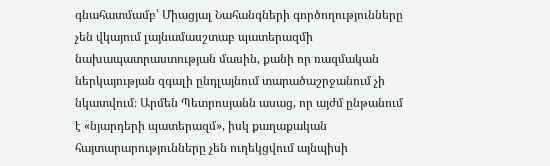գնահատմամբ՝ Միացյալ Նահանգների գործողությունները չեն վկայում լայնամասշտաբ պատերազմի նախապատրաստության մասին, քանի որ ռազմական ներկայության զգալի ընդլայնում տարածաշրջանում չի նկատվում։ Արմեն Պետրոսյանն ասաց, որ այժմ ընթանում է «նյարդերի պատերազմ», իսկ քաղաքական հայտարարությունները չեն ուղեկցվում այնպիսի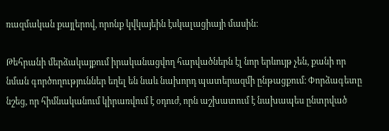ռազմական քայլերով, որոնք կվկայեին էսկալացիայի մասին։

Թեհրանի մերձակայքում իրականացվող հարվածներն էլ նոր երևույթ չեն, քանի որ նման գործողություններ եղել են նաև նախորդ պատերազմի ընթացքում։ Փորձագետը նշեց, որ հիմնականում կիրառվում է օդուժ, որն աշխատում է նախապես ընտրված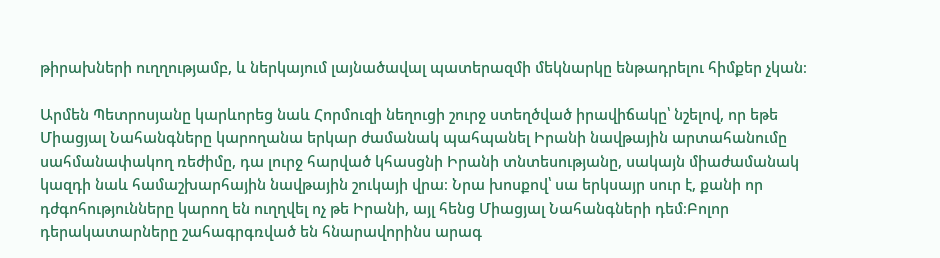թիրախների ուղղությամբ, և ներկայում լայնածավալ պատերազմի մեկնարկը ենթադրելու հիմքեր չկան։

Արմեն Պետրոսյանը կարևորեց նաև Հորմուզի նեղուցի շուրջ ստեղծված իրավիճակը՝ նշելով, որ եթե Միացյալ Նահանգները կարողանա երկար ժամանակ պահպանել Իրանի նավթային արտահանումը սահմանափակող ռեժիմը, դա լուրջ հարված կհասցնի Իրանի տնտեսությանը, սակայն միաժամանակ կազդի նաև համաշխարհային նավթային շուկայի վրա։ Նրա խոսքով՝ սա երկսայր սուր է, քանի որ դժգոհությունները կարող են ուղղվել ոչ թե Իրանի, այլ հենց Միացյալ Նահանգների դեմ։Բոլոր դերակատարները շահագրգռված են հնարավորինս արագ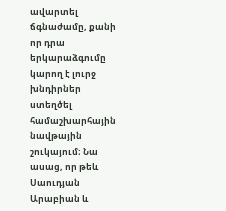ավարտել ճգնաժամը, քանի որ դրա երկարաձգումը կարող է լուրջ խնդիրներ ստեղծել համաշխարհային նավթային շուկայում։ Նա ասաց, որ թեև Սաուդյան Արաբիան և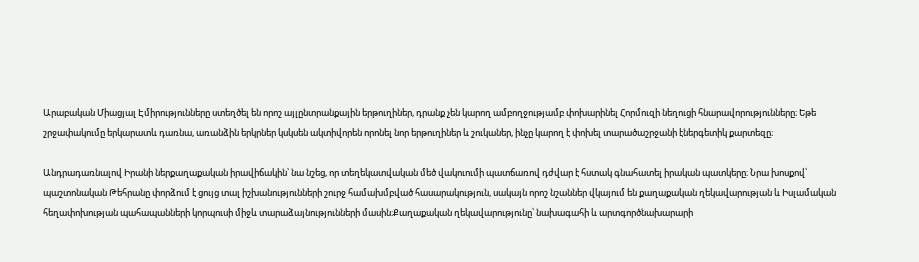Արաբական Միացյալ Էմիրությունները ստեղծել են որոշ այլընտրանքային երթուղիներ, դրանք չեն կարող ամբողջությամբ փոխարինել Հորմուզի նեղուցի հնարավորությունները։ Եթե շրջափակումը երկարատև դառնա, առանձին երկրներ կսկսեն ակտիվորեն որոնել նոր երթուղիներ և շուկաներ, ինչը կարող է փոխել տարածաշրջանի էներգետիկ քարտեզը։

Անդրադառնալով Իրանի ներքաղաքական իրավիճակին՝ նա նշեց, որ տեղեկատվական մեծ վակուումի պատճառով դժվար է հստակ գնահատել իրական պատկերը։ Նրա խոսքով՝ պաշտոնական Թեհրանը փորձում է ցույց տալ իշխանությունների շուրջ համախմբված հասարակություն, սակայն որոշ նշաններ վկայում են քաղաքական ղեկավարության և Իսլամական հեղափոխության պահապանների կորպուսի միջև տարաձայնությունների մասին։Քաղաքական ղեկավարությունը՝ նախագահի և արտգործնախարարի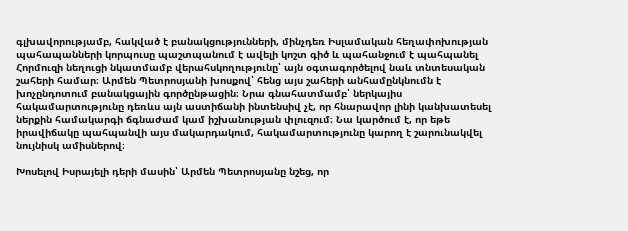գլխավորությամբ, հակված է բանակցությունների, մինչդեռ Իսլամական հեղափոխության պահապանների կորպուսը պաշտպանում է ավելի կոշտ գիծ և պահանջում է պահպանել Հորմուզի նեղուցի նկատմամբ վերահսկողությունը՝ այն օգտագործելով նաև տնտեսական շահերի համար։ Արմեն Պետրոսյանի խոսքով՝ հենց այս շահերի անհամընկնումն է խոչընդոտում բանակցային գործընթացին։ Նրա գնահատմամբ՝ ներկայիս հակամարտությունը դեռևս այն աստիճանի ինտենսիվ չէ, որ հնարավոր լինի կանխատեսել ներքին համակարգի ճգնաժամ կամ իշխանության փլուզում։ Նա կարծում է, որ եթե իրավիճակը պահպանվի այս մակարդակում, հակամարտությունը կարող է շարունակվել նույնիսկ ամիսներով։

Խոսելով Իսրայելի դերի մասին՝ Արմեն Պետրոսյանը նշեց, որ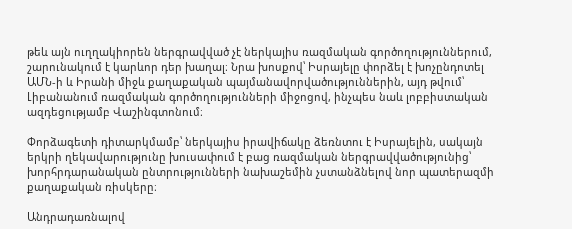թեև այն ուղղակիորեն ներգրավված չէ ներկայիս ռազմական գործողություններում, շարունակում է կարևոր դեր խաղալ։ Նրա խոսքով՝ Իսրայելը փորձել է խոչընդոտել ԱՄՆ‑ի և Իրանի միջև քաղաքական պայմանավորվածություններին, այդ թվում՝ Լիբանանում ռազմական գործողությունների միջոցով, ինչպես նաև լոբբիստական ազդեցությամբ Վաշինգտոնում։

Փորձագետի դիտարկմամբ՝ ներկայիս իրավիճակը ձեռնտու է Իսրայելին, սակայն երկրի ղեկավարությունը խուսափում է բաց ռազմական ներգրավվածությունից՝ խորհրդարանական ընտրությունների նախաշեմին չստանձնելով նոր պատերազմի քաղաքական ռիսկերը։

Անդրադառնալով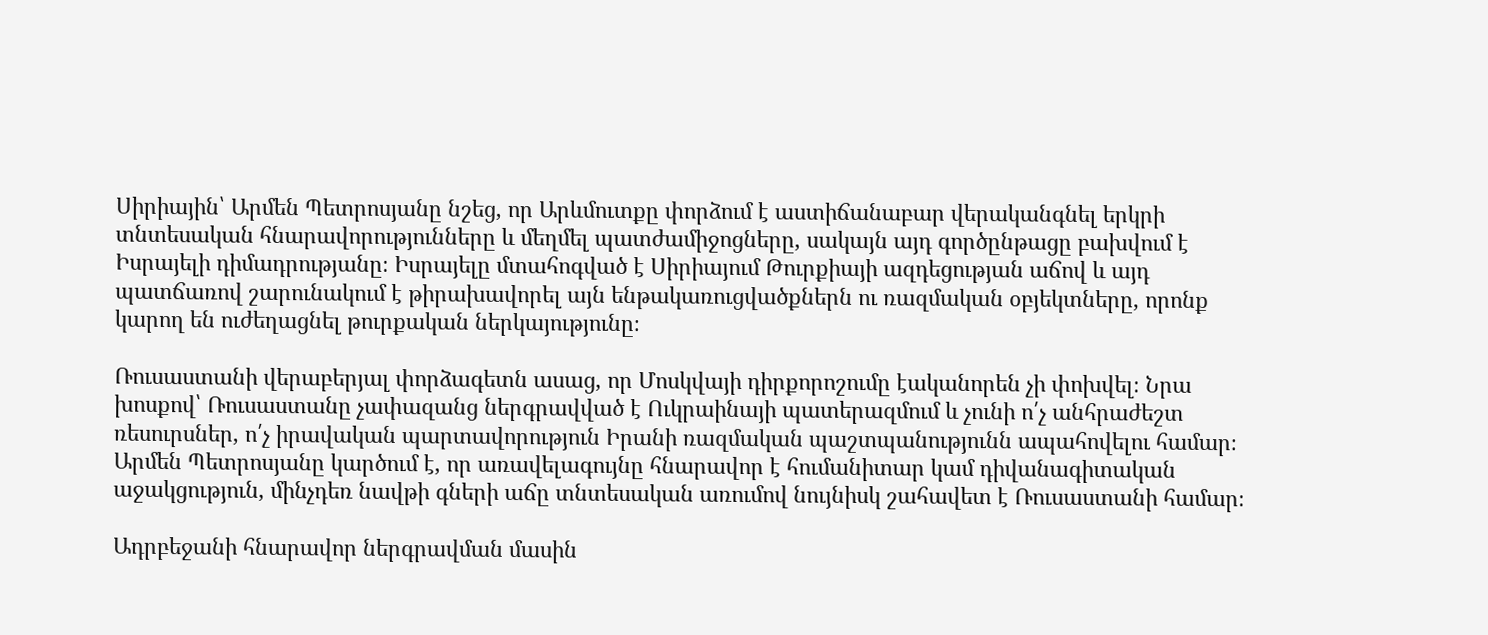Սիրիային՝ Արմեն Պետրոսյանը նշեց, որ Արևմուտքը փորձում է աստիճանաբար վերականգնել երկրի տնտեսական հնարավորությունները և մեղմել պատժամիջոցները, սակայն այդ գործընթացը բախվում է Իսրայելի դիմադրությանը։ Իսրայելը մտահոգված է Սիրիայում Թուրքիայի ազդեցության աճով և այդ պատճառով շարունակում է թիրախավորել այն ենթակառուցվածքներն ու ռազմական օբյեկտները, որոնք կարող են ուժեղացնել թուրքական ներկայությունը։

Ռուսաստանի վերաբերյալ փորձագետն ասաց, որ Մոսկվայի դիրքորոշումը էականորեն չի փոխվել։ Նրա խոսքով՝ Ռուսաստանը չափազանց ներգրավված է Ուկրաինայի պատերազմում և չունի ո՛չ անհրաժեշտ ռեսուրսներ, ո՛չ իրավական պարտավորություն Իրանի ռազմական պաշտպանությունն ապահովելու համար։ Արմեն Պետրոսյանը կարծում է, որ առավելագույնը հնարավոր է հումանիտար կամ դիվանագիտական աջակցություն, մինչդեռ նավթի գների աճը տնտեսական առումով նույնիսկ շահավետ է Ռուսաստանի համար։

Ադրբեջանի հնարավոր ներգրավման մասին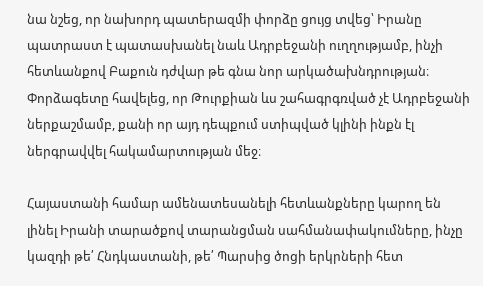նա նշեց, որ նախորդ պատերազմի փորձը ցույց տվեց՝ Իրանը պատրաստ է պատասխանել նաև Ադրբեջանի ուղղությամբ, ինչի հետևանքով Բաքուն դժվար թե գնա նոր արկածախնդրության։ Փորձագետը հավելեց, որ Թուրքիան ևս շահագրգռված չէ Ադրբեջանի ներքաշմամբ, քանի որ այդ դեպքում ստիպված կլինի ինքն էլ ներգրավվել հակամարտության մեջ։

Հայաստանի համար ամենատեսանելի հետևանքները կարող են լինել Իրանի տարածքով տարանցման սահմանափակումները, ինչը կազդի թե՛ Հնդկաստանի, թե՛ Պարսից ծոցի երկրների հետ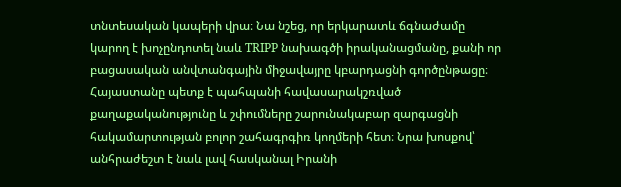տնտեսական կապերի վրա։ Նա նշեց, որ երկարատև ճգնաժամը կարող է խոչընդոտել նաև TRIPP նախագծի իրականացմանը, քանի որ բացասական անվտանգային միջավայրը կբարդացնի գործընթացը։ Հայաստանը պետք է պահպանի հավասարակշռված քաղաքականությունը և շփումները շարունակաբար զարգացնի հակամարտության բոլոր շահագրգիռ կողմերի հետ։ Նրա խոսքով՝ անհրաժեշտ է նաև լավ հասկանալ Իրանի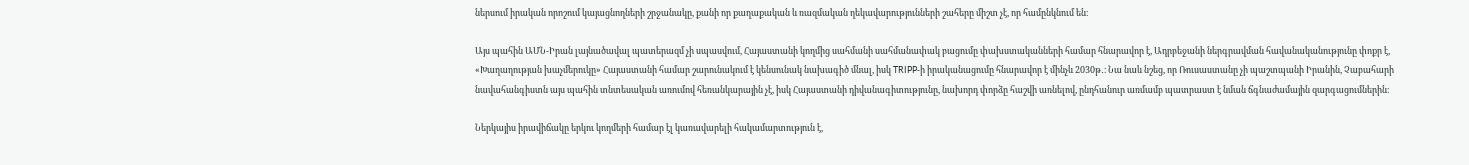ներսում իրական որոշում կայացնողների շրջանակը, քանի որ քաղաքական և ռազմական ղեկավարությունների շահերը միշտ չէ, որ համընկնում են։

Այս պահին ԱՄՆ-Իրան լայնածավալ պատերազմ չի սպասվում, Հայաստանի կողմից սահմանի սահմանափակ բացումը փախստականների համար հնարավոր է, Ադրբեջանի ներգրավման հավանականությունը փոքր է, «Խաղաղության խաչմերուկը» Հայաստանի համար շարունակում է կենսունակ նախագիծ մնալ, իսկ TRIPP‑ի իրականացումը հնարավոր է մինչև 2030թ․։ Նա նաև նշեց, որ Ռուսաստանը չի պաշտպանի Իրանին, Չաբահարի նավահանգիստն այս պահին տնտեսական առումով հեռանկարային չէ, իսկ Հայաստանի դիվանագիտությունը, նախորդ փորձը հաշվի առնելով, ընդհանուր առմամբ պատրաստ է նման ճգնաժամային զարգացումներին։

Ներկայիս իրավիճակը երկու կողմերի համար էլ կառավարելի հակամարտություն է,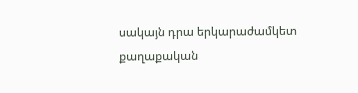սակայն դրա երկարաժամկետ քաղաքական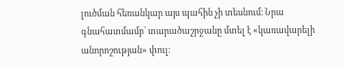լուծման հեռանկար այս պահին չի տեսնում։ Նրա գնահատմամբ՝ տարածաշրջանը մտել է «կառավարելի անորոշության» փուլ։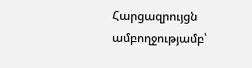Հարցազրույցն ամբողջությամբ՝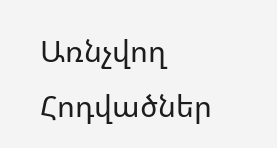Առնչվող Հոդվածներ